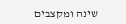שינה ומקצבים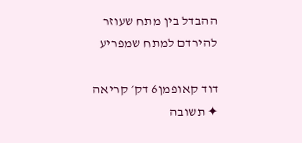ההבדל בין מתח שעוזר להירדם למתח שמפריע

דוד קאופמן6 דק׳ קריאה
✦ תשובה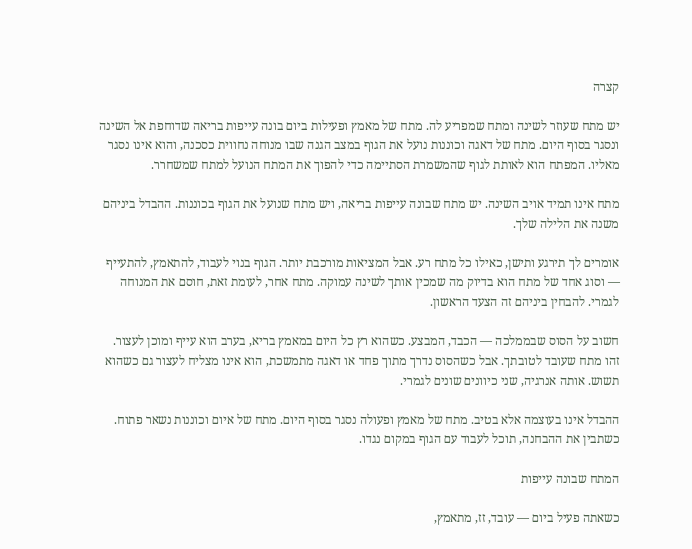קצרה

יש מתח שעוזר לשינה ומתח שמפריע לה. מתח של מאמץ ופעילות ביום בונה עייפות בריאה שדוחפת אל השינה ונסגר בסוף היום. מתח של דאגה וכוננות נועל את הגוף במצב הגנה שבו מנוחה נחווית כסכנה, והוא אינו נסגר מאליו. המפתח הוא לאותת לגוף שהמשמרת הסתיימה כדי להפוך את המתח הנועל למתח שמשחרר.

מתח אינו תמיד אויב השינה. יש מתח שבונה עייפות בריאה, ויש מתח שנועל את הגוף בכוננות. ההבדל ביניהם משנה את הלילה שלך.

אומרים לך תירגע ותישן, כאילו כל מתח רע. אבל המציאות מורכבת יותר. הגוף בנוי לעבוד, להתאמץ, להתעייף — וסוג אחד של מתח הוא בדיוק מה שמכין אותך לשינה עמוקה. מתח אחר, לעומת זאת, חוסם את המנוחה לגמרי. להבחין ביניהם זה הצעד הראשון.

חשוב על הסוס שבממלכה — הכבד, המבצע. כשהוא רץ כל היום במאמץ בריא, בערב הוא עייף ומוכן לעצור. זהו מתח שעובד לטובתך. אבל כשהסוס נדרך מתוך פחד או דאגה מתמשכת, הוא אינו מצליח לעצור גם כשהוא תשוש. אותה אנרגיה, שני כיוונים שונים לגמרי.

ההבדל אינו בעוצמה אלא בטיב. מתח של מאמץ ופעולה נסגר בסוף היום. מתח של איום וכוננות נשאר פתוח. כשתבין את ההבחנה, תוכל לעבוד עם הגוף במקום נגדו.

המתח שבונה עייפות

כשאתה פעיל ביום — עובד, זז, מתאמץ,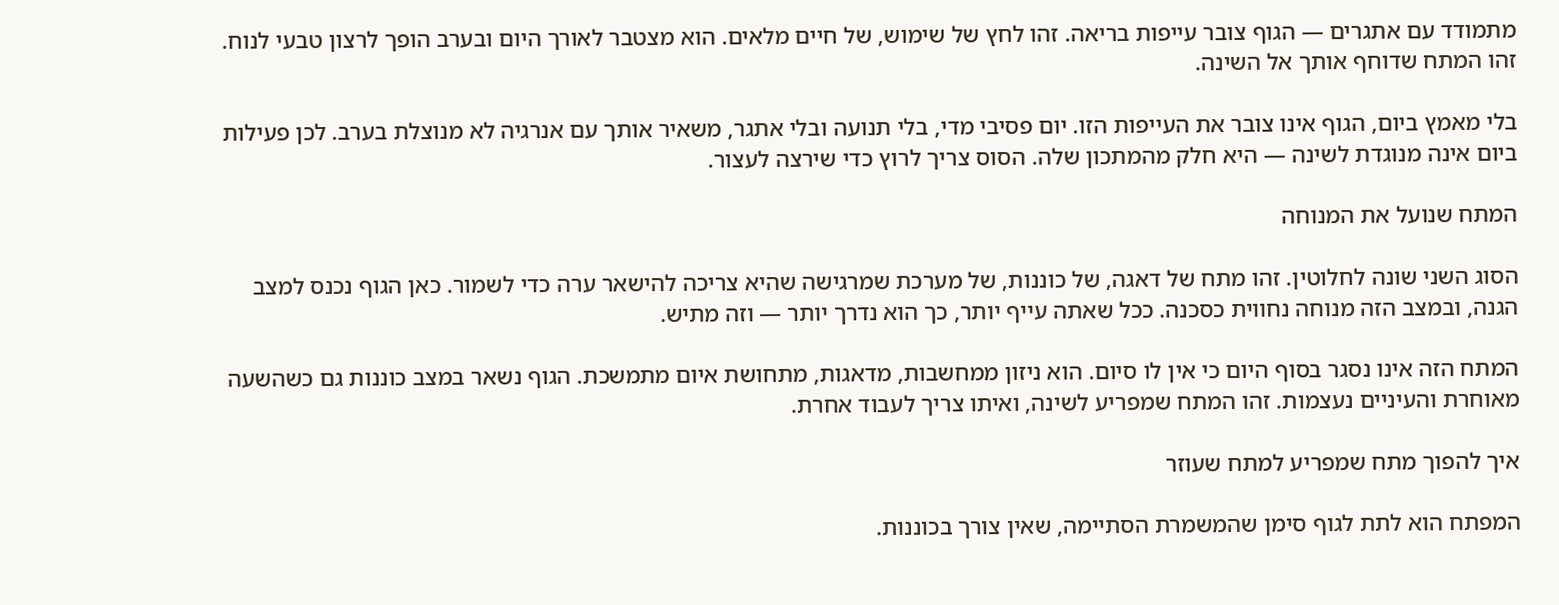מתמודד עם אתגרים — הגוף צובר עייפות בריאה. זהו לחץ של שימוש, של חיים מלאים. הוא מצטבר לאורך היום ובערב הופך לרצון טבעי לנוח. זהו המתח שדוחף אותך אל השינה.

בלי מאמץ ביום, הגוף אינו צובר את העייפות הזו. יום פסיבי מדי, בלי תנועה ובלי אתגר, משאיר אותך עם אנרגיה לא מנוצלת בערב. לכן פעילות ביום אינה מנוגדת לשינה — היא חלק מהמתכון שלה. הסוס צריך לרוץ כדי שירצה לעצור.

המתח שנועל את המנוחה

הסוג השני שונה לחלוטין. זהו מתח של דאגה, של כוננות, של מערכת שמרגישה שהיא צריכה להישאר ערה כדי לשמור. כאן הגוף נכנס למצב הגנה, ובמצב הזה מנוחה נחווית כסכנה. ככל שאתה עייף יותר, כך הוא נדרך יותר — וזה מתיש.

המתח הזה אינו נסגר בסוף היום כי אין לו סיום. הוא ניזון ממחשבות, מדאגות, מתחושת איום מתמשכת. הגוף נשאר במצב כוננות גם כשהשעה מאוחרת והעיניים נעצמות. זהו המתח שמפריע לשינה, ואיתו צריך לעבוד אחרת.

איך להפוך מתח שמפריע למתח שעוזר

המפתח הוא לתת לגוף סימן שהמשמרת הסתיימה, שאין צורך בכוננות.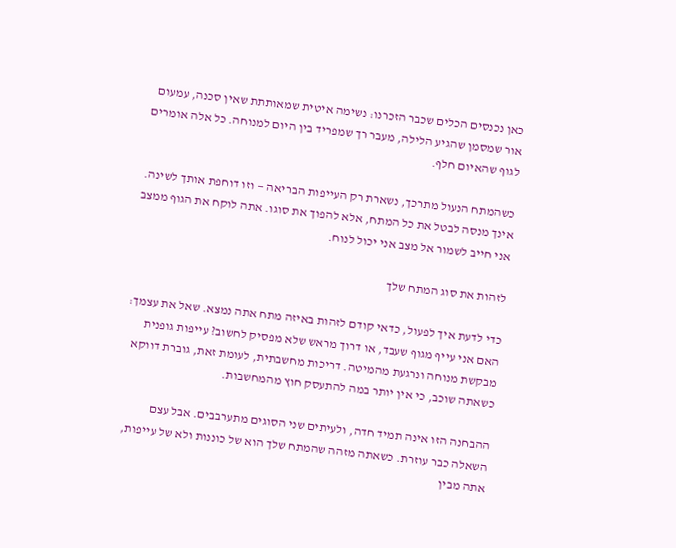כאן נכנסים הכלים שכבר הזכרנו: נשימה איטית שמאותתת שאין סכנה, עמעום אור שמסמן שהגיע הלילה, מעבר רך שמפריד בין היום למנוחה. כל אלה אומרים לגוף שהאיום חלף.

כשהמתח הנעול מתרכך, נשארת רק העייפות הבריאה — וזו דוחפת אותך לשינה. אינך מנסה לבטל את כל המתח, אלא להפוך את סוגו. אתה לוקח את הגוף ממצב אני חייב לשמור אל מצב אני יכול לנוח.

לזהות את סוג המתח שלך

כדי לדעת איך לפעול, כדאי קודם לזהות באיזה מתח אתה נמצא. שאל את עצמך: האם אני עייף מגוף שעבד, או דרוך מראש שלא מפסיק לחשוב? עייפות גופנית מבקשת מנוחה ונרגעת מהמיטה. דריכות מחשבתית, לעומת זאת, גוברת דווקא כשאתה שוכב, כי אין יותר במה להתעסק חוץ מהמחשבות.

ההבחנה הזו אינה תמיד חדה, ולעיתים שני הסוגים מתערבבים. אבל עצם השאלה כבר עוזרת. כשאתה מזהה שהמתח שלך הוא של כוננות ולא של עייפות, אתה מבין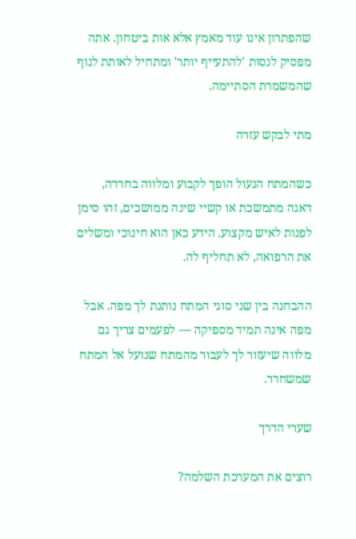שהפתרון אינו עוד מאמץ אלא אות ביטחון. אתה מפסיק לנסות 'להתעייף יותר' ומתחיל לאותת לגוף שהמשמרת הסתיימה.

מתי לבקש עזרה

כשהמתח הנעול הופך לקבוע ומלווה בחרדה, דאגה מתמשכת או קשיי שינה ממושכים, זהו סימן לפנות לאיש מקצוע. הידע כאן הוא חינוכי ומשלים את הרפואה, לא תחליף לה.

ההבחנה בין שני סוגי המתח נותנת לך מפה. אבל מפה אינה תמיד מספיקה — לפעמים צריך גם מלווה שיעזור לך לעבור מהמתח שנועל אל המתח שמשחרר.

שערי הדרך

רוצים את המערכת השלמה?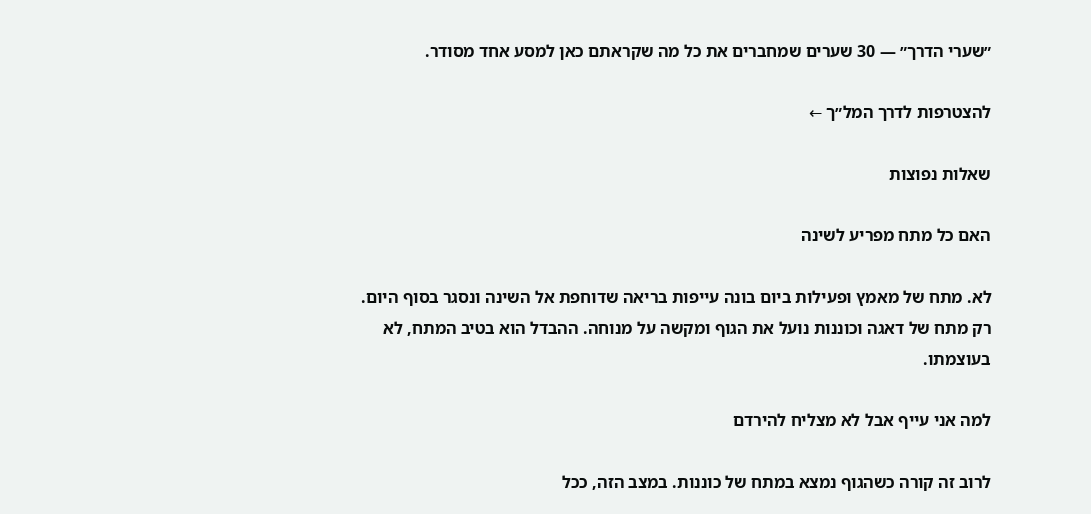״שערי הדרך״ — 30 שערים שמחברים את כל מה שקראתם כאן למסע אחד מסודר.

להצטרפות לדרך המל״ך ←

שאלות נפוצות

האם כל מתח מפריע לשינה

לא. מתח של מאמץ ופעילות ביום בונה עייפות בריאה שדוחפת אל השינה ונסגר בסוף היום. רק מתח של דאגה וכוננות נועל את הגוף ומקשה על מנוחה. ההבדל הוא בטיב המתח, לא בעוצמתו.

למה אני עייף אבל לא מצליח להירדם

לרוב זה קורה כשהגוף נמצא במתח של כוננות. במצב הזה, ככל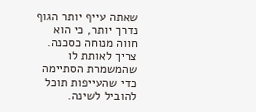שאתה עייף יותר הגוף נדרך יותר, כי הוא חווה מנוחה כסכנה. צריך לאותת לו שהמשמרת הסתיימה כדי שהעייפות תוכל להוביל לשינה.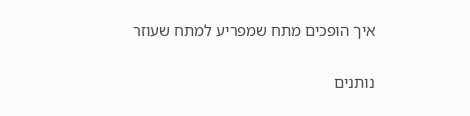איך הופכים מתח שמפריע למתח שעוזר

נותנים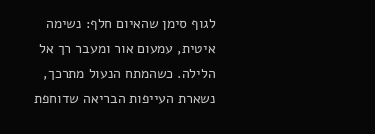לגוף סימן שהאיום חלף: נשימה איטית, עמעום אור ומעבר רך אל הלילה. כשהמתח הנעול מתרכך, נשארת העייפות הבריאה שדוחפת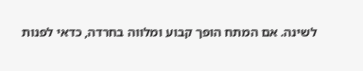לשינה. אם המתח הופך קבוע ומלווה בחרדה, כדאי לפנות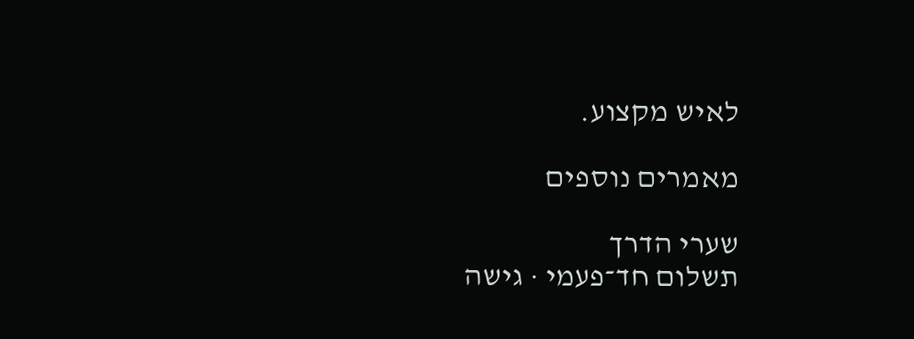לאיש מקצוע.

מאמרים נוספים

שערי הדרך
תשלום חד־פעמי · גישה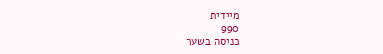מיידית
990
כניסה בשער